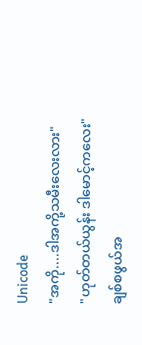Unicode
"အကို....ဒါအကို့သမီးလေးလား"
"ဟုတ်တယ်ယွန်း ဒါမောင့်ကလေး"
ချစ်စဖွယ်အ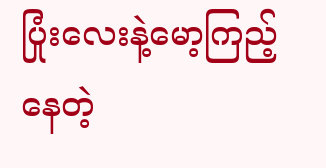ပြုံးလေးနဲ့မော့ကြည့်နေတဲ့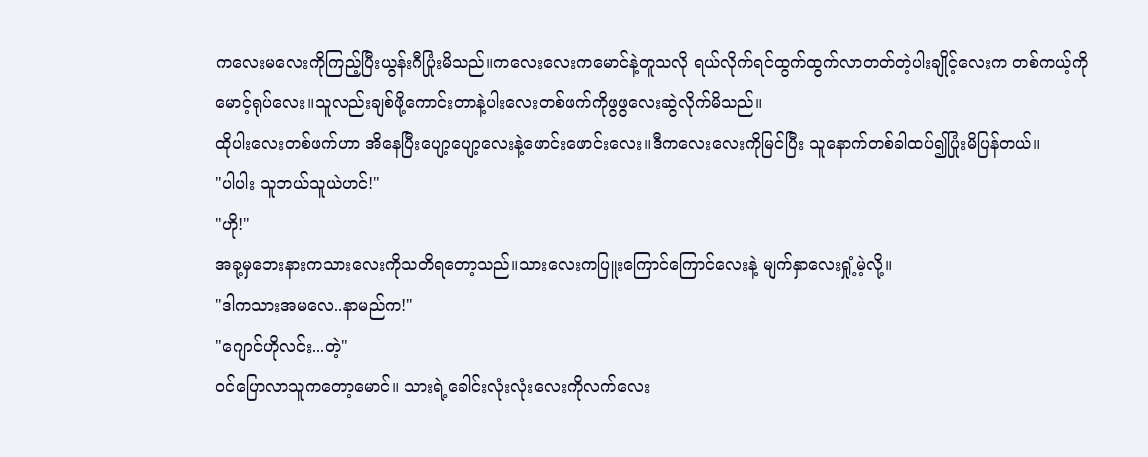ကလေးမလေးကိုကြည့်ပြီးယွန်းဂီပြုံးမိသည်။ကလေးလေးကမောင်နဲ့တူသလို ရယ်လိုက်ရင်ထွက်ထွက်လာတတ်တဲ့ပါးချိုင့်လေးက တစ်ကယ့်ကိုမောင့်ရုပ်လေး။သူလည်းချစ်ဖို့ကောင်းတာနဲ့ပါးလေးတစ်ဖက်ကိုဖွဖွလေးဆွဲလိုက်မိသည်။
ထိုပါးလေးတစ်ဖက်ဟာ အိနေပြီးပျော့ပျော့လေးနဲ့ဖောင်းဖောင်းလေး။ဒီကလေးလေးကိုမြင်ပြီး သူနောက်တစ်ခါထပ်၍ပြုံးမိပြန်တယ်။
"ပါပါး သူဘယ်သူယဲဟင်!"
"ဟို!"
အခု့မှဘေးနားကသားလေးကိုသတိရတော့သည်။သားလေးကပြူးကြောင်ကြောင်လေးနဲ့ မျက်နှာလေးရှုံ့မဲ့လို့။
"ဒါကသားအမလေ..နာမည်က!"
"ဂျောင်ဟိုလင်း...တဲ့"
ဝင်ပြောလာသူကတော့မောင်။ သားရဲ့ခေါင်းလုံးလုံးလေးကိုလက်လေး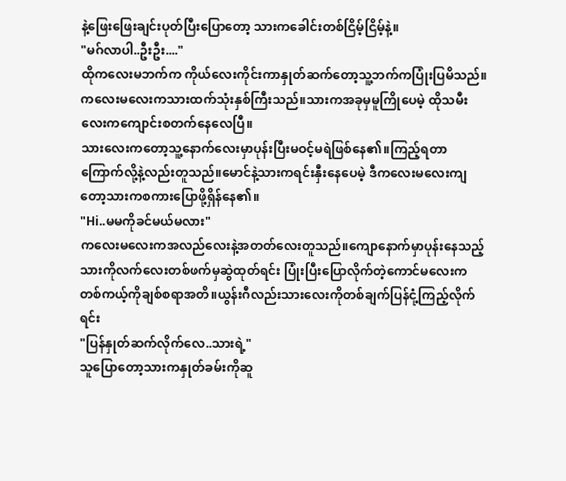နဲ့ဖြေးဖြေးချင်းပုတ်ပြီးပြောတော့ သားကခေါင်းတစ်ငြိမ့်ငြိမ့်နဲ့။
"မဂ်လာပါ..ဦးဦး...."
ထိုကလေးမဘက်က ကိုယ်လေးကိုင်းကာနှုတ်ဆက်တော့သူ့ဘက်ကပြုံးပြမိသည်။ကလေးမလေးကသားထက်သုံးနှစ်ကြီးသည်။သားကအခုမှမူကြိုပေမဲ့ ထိုသမီးလေးကကျောင်းစတက်နေလေပြီ။
သားလေးကတော့သူ့နောက်လေးမှာပုန်းပြီးမဝင့်မရဲဖြစ်နေ၏။ကြည့်ရတာကြောက်လို့နဲ့လည်းတူသည်။မောင်နဲ့သားကရင်းနှီးနေပေမဲ့ ဒီကလေးမလေးကျတော့သားကစကားပြောဖို့ရှိန်နေ၏။
"Hi..မမကိုခင်မယ်မလား"
ကလေးမလေးကအလည်လေးနဲ့အတတ်လေးတူသည်။ကျောနောက်မှာပုန်းနေသည့်သားကိုလက်လေးတစ်ဖက်မှဆွဲထုတ်ရင်း ပြုံးပြီးပြောလိုက်တဲ့ကောင်မလေးကတစ်ကယ့်ကိုချစ်စရာအတိ။ယွန်းဂီလည်းသားလေးကိုတစ်ချက်ပြန်ငုံ့ကြည့်လိုက်ရင်း
"ပြန်နှုတ်ဆက်လိုက်လေ..သားရဲ့"
သူပြောတော့သားကနှုတ်ခမ်းကိုဆူ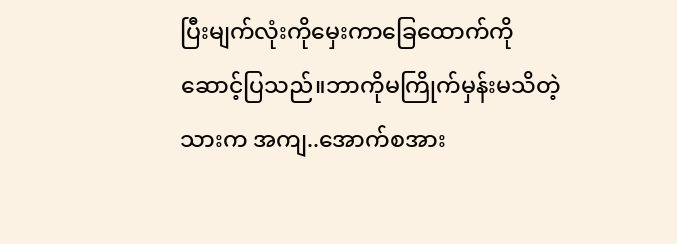ပြီးမျက်လုံးကိုမှေးကာခြေထောက်ကိုဆောင့်ပြသည်။ဘာကိုမကြိုက်မှန်းမသိတဲ့သားက အကျ..အောက်စအား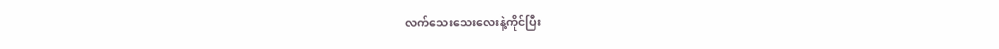လက်သေးသေးလေးနဲ့ကိုင်ပြီး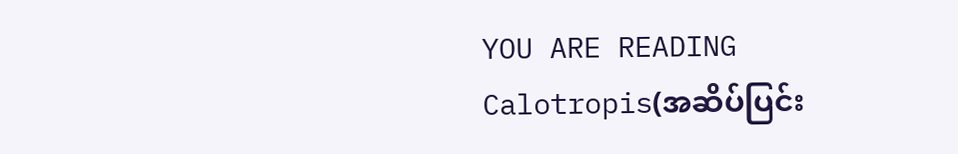YOU ARE READING
Calotropis(အဆိပ်ပြင်း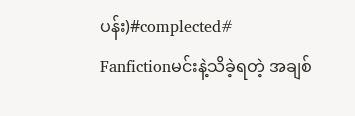ပန်း)#complected#
Fanfictionမင်းနဲ့သိခဲ့ရတဲ့ အချစ်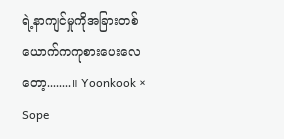ရဲ့နာကျင်မှုကိုအခြားတစ်ယောက်ကကုစားပေးလေတော့........။ Yoonkook × Sope